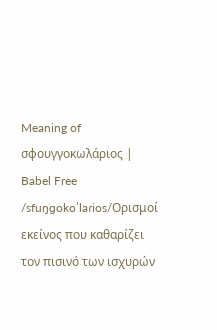Meaning of σφουγγοκωλάριος | Babel Free
/sfuŋɡokoˈlaɾios/Ορισμοί
εκείνος που καθαρίζει τον πισινό των ισχυρών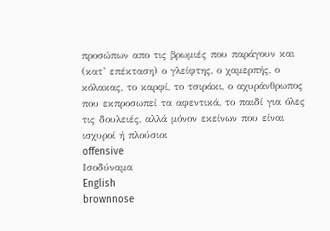προσώπων απο τις βρωμιές που παράγουν και (κατ’ επέκταση) ο γλείφτης, ο χαμερπής, ο κόλακας, το καρφί, το τσιράκι, ο αχυράνθρωπος που εκπροσωπεί τα αφεντικά, το παιδί για όλες τις δουλειές, αλλά μόνον εκείνων που είναι ισχυροί ή πλούσιοι
offensive
Ισοδύναμα
English
brownnose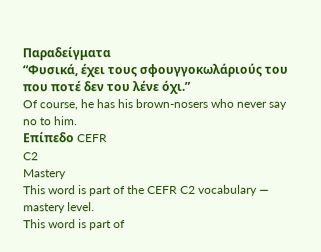Παραδείγματα
“Φυσικά, έχει τους σφουγγοκωλάριούς του που ποτέ δεν του λένε όχι.”
Of course, he has his brown-nosers who never say no to him.
Επίπεδο CEFR
C2
Mastery
This word is part of the CEFR C2 vocabulary — mastery level.
This word is part of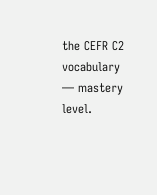the CEFR C2 vocabulary — mastery level.